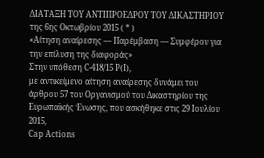ΔΙΑΤΑΞΗ ΤΟΥ ΑΝΤΙΠΡΟΕΔΡΟΥ ΤΟΥ ΔΙΚΑΣΤΗΡΙΟΥ
της 6ης Οκτωβρίου 2015 ( * )
«Αίτηση αναίρεσης — Παρέμβαση — Συμφέρον για την επίλυση της διαφοράς»
Στην υπόθεση C‑418/15 P(I),
με αντικείμενο αίτηση αναίρεσης δυνάμει του άρθρου 57 του Οργανισμού του Δικαστηρίου της Ευρωπαϊκής Ένωσης, που ασκήθηκε στις 29 Ιουλίου 2015,
Cap Actions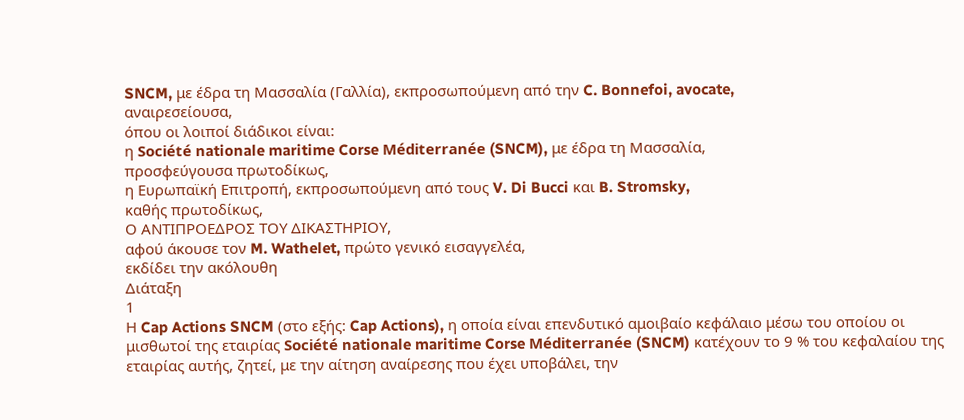SNCM, με έδρα τη Μασσαλία (Γαλλία), εκπροσωπούμενη από την C. Bonnefoi, avocate,
αναιρεσείουσα,
όπου οι λοιποί διάδικοι είναι:
η Société nationale maritime Corse Méditerranée (SNCM), με έδρα τη Μασσαλία,
προσφεύγουσα πρωτοδίκως,
η Ευρωπαϊκή Επιτροπή, εκπροσωπούμενη από τους V. Di Bucci και B. Stromsky,
καθής πρωτοδίκως,
Ο ΑΝΤΙΠΡΟΕΔΡΟΣ ΤΟΥ ΔΙΚΑΣΤΗΡΙΟΥ,
αφού άκουσε τον M. Wathelet, πρώτο γενικό εισαγγελέα,
εκδίδει την ακόλουθη
Διάταξη
1
Η Cap Actions SNCM (στο εξής: Cap Actions), η οποία είναι επενδυτικό αμοιβαίο κεφάλαιο μέσω του οποίου οι μισθωτοί της εταιρίας Société nationale maritime Corse Méditerranée (SNCM) κατέχουν το 9 % του κεφαλαίου της εταιρίας αυτής, ζητεί, με την αίτηση αναίρεσης που έχει υποβάλει, την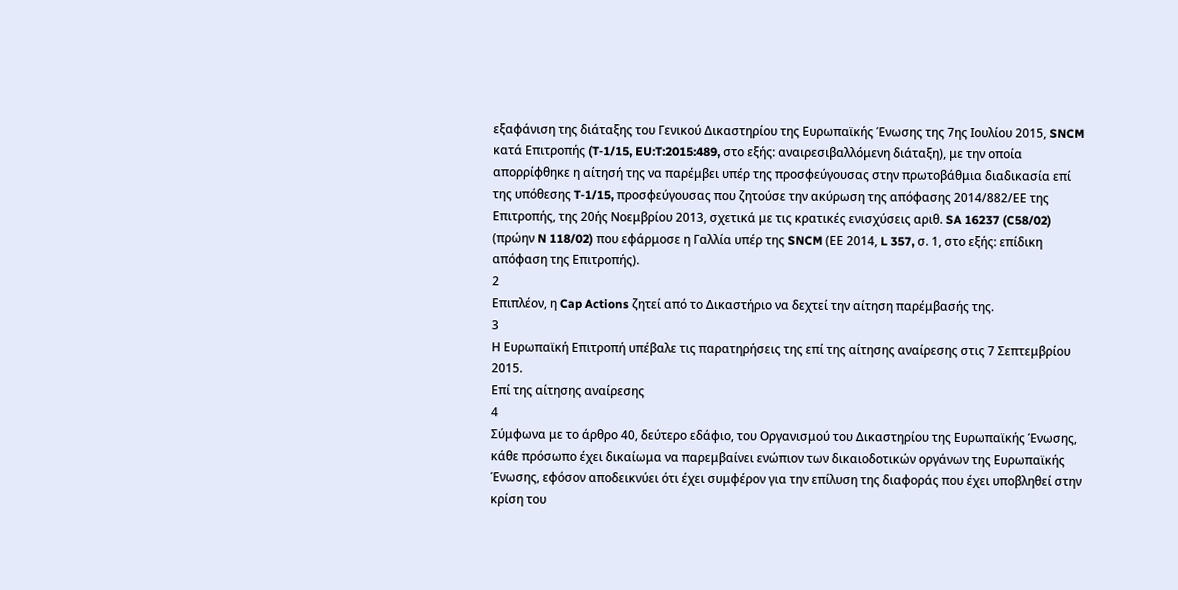εξαφάνιση της διάταξης του Γενικού Δικαστηρίου της Ευρωπαϊκής Ένωσης της 7ης Ιουλίου 2015, SNCM κατά Επιτροπής (T‑1/15, EU:T:2015:489, στο εξής: αναιρεσιβαλλόμενη διάταξη), με την οποία απορρίφθηκε η αίτησή της να παρέμβει υπέρ της προσφεύγουσας στην πρωτοβάθμια διαδικασία επί της υπόθεσης T‑1/15, προσφεύγουσας που ζητούσε την ακύρωση της απόφασης 2014/882/ΕΕ της Επιτροπής, της 20ής Νοεμβρίου 2013, σχετικά με τις κρατικές ενισχύσεις αριθ. SA 16237 (C58/02) (πρώην N 118/02) που εφάρμοσε η Γαλλία υπέρ της SNCM (ΕΕ 2014, L 357, σ. 1, στο εξής: επίδικη απόφαση της Επιτροπής).
2
Επιπλέον, η Cap Actions ζητεί από το Δικαστήριο να δεχτεί την αίτηση παρέμβασής της.
3
Η Ευρωπαϊκή Επιτροπή υπέβαλε τις παρατηρήσεις της επί της αίτησης αναίρεσης στις 7 Σεπτεμβρίου 2015.
Επί της αίτησης αναίρεσης
4
Σύμφωνα με το άρθρο 40, δεύτερο εδάφιο, του Οργανισμού του Δικαστηρίου της Ευρωπαϊκής Ένωσης, κάθε πρόσωπο έχει δικαίωμα να παρεμβαίνει ενώπιον των δικαιοδοτικών οργάνων της Ευρωπαϊκής Ένωσης, εφόσον αποδεικνύει ότι έχει συμφέρον για την επίλυση της διαφοράς που έχει υποβληθεί στην κρίση του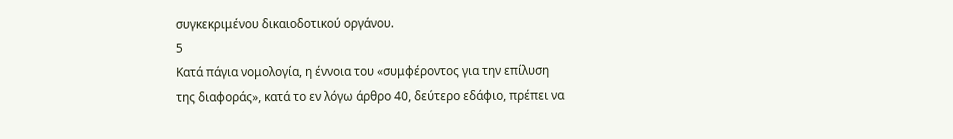συγκεκριμένου δικαιοδοτικού οργάνου.
5
Κατά πάγια νομολογία, η έννοια του «συμφέροντος για την επίλυση της διαφοράς», κατά το εν λόγω άρθρο 40, δεύτερο εδάφιο, πρέπει να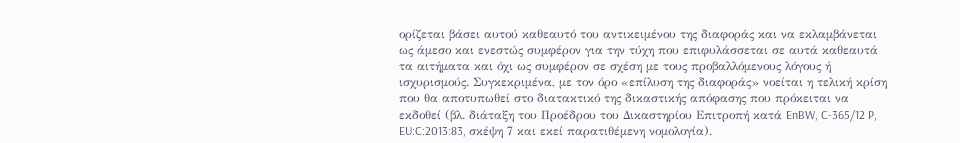ορίζεται βάσει αυτού καθεαυτό του αντικειμένου της διαφοράς και να εκλαμβάνεται ως άμεσο και ενεστώς συμφέρον για την τύχη που επιφυλάσσεται σε αυτά καθεαυτά τα αιτήματα και όχι ως συμφέρον σε σχέση με τους προβαλλόμενους λόγους ή ισχυρισμούς. Συγκεκριμένα, με τον όρο «επίλυση της διαφοράς» νοείται η τελική κρίση που θα αποτυπωθεί στο διατακτικό της δικαστικής απόφασης που πρόκειται να εκδοθεί (βλ. διάταξη του Προέδρου του Δικαστηρίου Επιτροπή κατά EnBW, C‑365/12 P, EU:C:2013:83, σκέψη 7 και εκεί παρατιθέμενη νομολογία).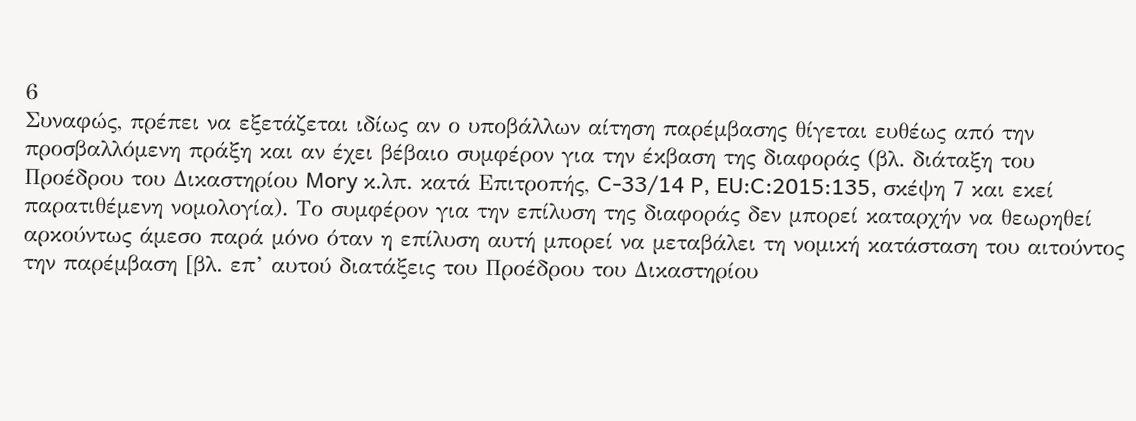6
Συναφώς, πρέπει να εξετάζεται ιδίως αν ο υποβάλλων αίτηση παρέμβασης θίγεται ευθέως από την προσβαλλόμενη πράξη και αν έχει βέβαιο συμφέρον για την έκβαση της διαφοράς (βλ. διάταξη του Προέδρου του Δικαστηρίου Mory κ.λπ. κατά Επιτροπής, C‑33/14 P, EU:C:2015:135, σκέψη 7 και εκεί παρατιθέμενη νομολογία). Το συμφέρον για την επίλυση της διαφοράς δεν μπορεί καταρχήν να θεωρηθεί αρκούντως άμεσο παρά μόνο όταν η επίλυση αυτή μπορεί να μεταβάλει τη νομική κατάσταση του αιτούντος την παρέμβαση [βλ. επ’ αυτού διατάξεις του Προέδρου του Δικαστηρίου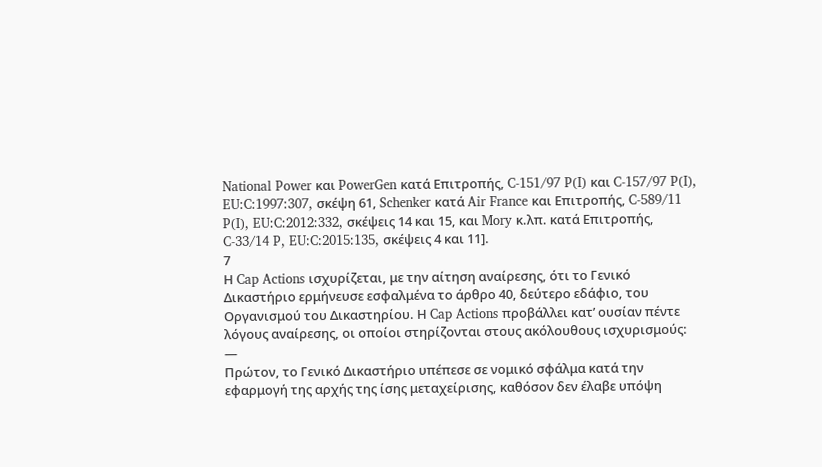National Power και PowerGen κατά Επιτροπής, C‑151/97 P(I) και C‑157/97 P(I), EU:C:1997:307, σκέψη 61, Schenker κατά Air France και Επιτροπής, C‑589/11 P(I), EU:C:2012:332, σκέψεις 14 και 15, και Mory κ.λπ. κατά Επιτροπής, C‑33/14 P, EU:C:2015:135, σκέψεις 4 και 11].
7
Η Cap Actions ισχυρίζεται, με την αίτηση αναίρεσης, ότι το Γενικό Δικαστήριο ερμήνευσε εσφαλμένα το άρθρο 40, δεύτερο εδάφιο, του Οργανισμού του Δικαστηρίου. Η Cap Actions προβάλλει κατ’ ουσίαν πέντε λόγους αναίρεσης, οι οποίοι στηρίζονται στους ακόλουθους ισχυρισμούς:
—
Πρώτον, το Γενικό Δικαστήριο υπέπεσε σε νομικό σφάλμα κατά την εφαρμογή της αρχής της ίσης μεταχείρισης, καθόσον δεν έλαβε υπόψη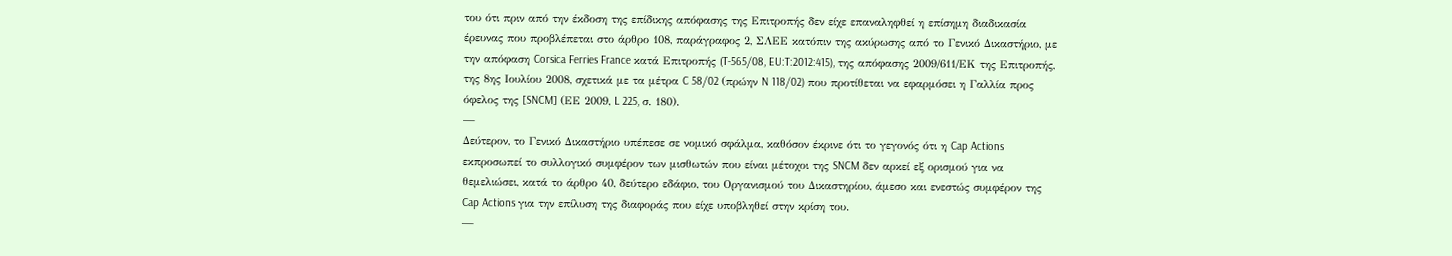του ότι πριν από την έκδοση της επίδικης απόφασης της Επιτροπής δεν είχε επαναληφθεί η επίσημη διαδικασία έρευνας που προβλέπεται στο άρθρο 108, παράγραφος 2, ΣΛΕΕ κατόπιν της ακύρωσης από το Γενικό Δικαστήριο, με την απόφαση Corsica Ferries France κατά Επιτροπής (T‑565/08, EU:T:2012:415), της απόφασης 2009/611/ΕΚ της Επιτροπής, της 8ης Ιουλίου 2008, σχετικά με τα μέτρα C 58/02 (πρώην N 118/02) που προτίθεται να εφαρμόσει η Γαλλία προς όφελος της [SNCM] (ΕΕ 2009, L 225, σ. 180).
—
Δεύτερον, το Γενικό Δικαστήριο υπέπεσε σε νομικό σφάλμα, καθόσον έκρινε ότι το γεγονός ότι η Cap Actions εκπροσωπεί το συλλογικό συμφέρον των μισθωτών που είναι μέτοχοι της SNCM δεν αρκεί εξ ορισμού για να θεμελιώσει, κατά το άρθρο 40, δεύτερο εδάφιο, του Οργανισμού του Δικαστηρίου, άμεσο και ενεστώς συμφέρον της Cap Actions για την επίλυση της διαφοράς που είχε υποβληθεί στην κρίση του.
—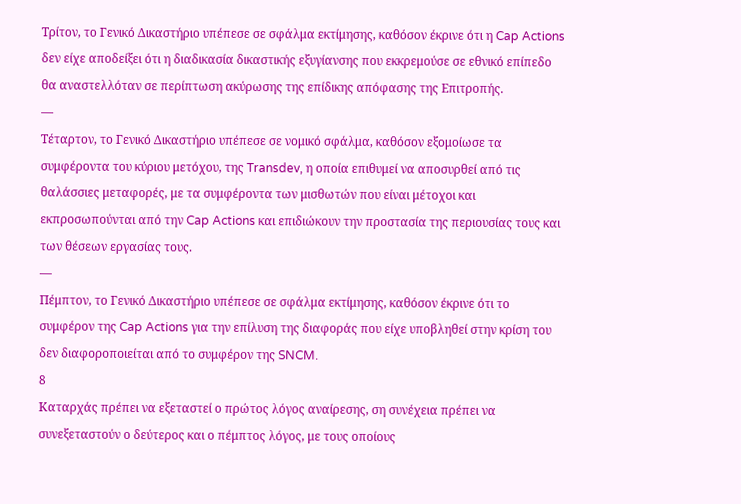Τρίτον, το Γενικό Δικαστήριο υπέπεσε σε σφάλμα εκτίμησης, καθόσον έκρινε ότι η Cap Actions δεν είχε αποδείξει ότι η διαδικασία δικαστικής εξυγίανσης που εκκρεμούσε σε εθνικό επίπεδο θα αναστελλόταν σε περίπτωση ακύρωσης της επίδικης απόφασης της Επιτροπής.
—
Τέταρτον, το Γενικό Δικαστήριο υπέπεσε σε νομικό σφάλμα, καθόσον εξομοίωσε τα συμφέροντα του κύριου μετόχου, της Transdev, η οποία επιθυμεί να αποσυρθεί από τις θαλάσσιες μεταφορές, με τα συμφέροντα των μισθωτών που είναι μέτοχοι και εκπροσωπούνται από την Cap Actions και επιδιώκουν την προστασία της περιουσίας τους και των θέσεων εργασίας τους.
—
Πέμπτον, το Γενικό Δικαστήριο υπέπεσε σε σφάλμα εκτίμησης, καθόσον έκρινε ότι το συμφέρον της Cap Actions για την επίλυση της διαφοράς που είχε υποβληθεί στην κρίση του δεν διαφοροποιείται από το συμφέρον της SNCM.
8
Καταρχάς πρέπει να εξεταστεί ο πρώτος λόγος αναίρεσης, ση συνέχεια πρέπει να συνεξεταστούν ο δεύτερος και ο πέμπτος λόγος, με τους οποίους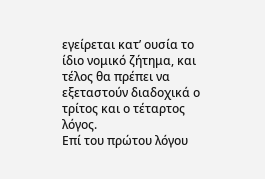εγείρεται κατ’ ουσία το ίδιο νομικό ζήτημα, και τέλος θα πρέπει να εξεταστούν διαδοχικά ο τρίτος και ο τέταρτος λόγος.
Επί του πρώτου λόγου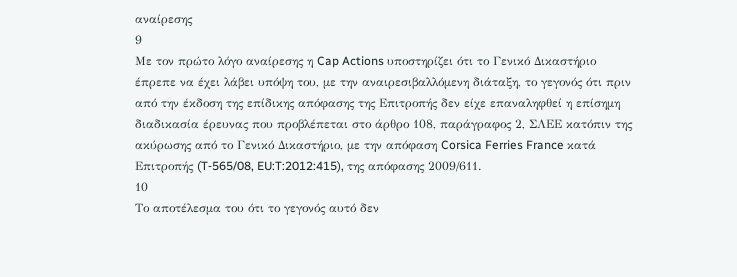αναίρεσης
9
Με τον πρώτο λόγο αναίρεσης η Cap Actions υποστηρίζει ότι το Γενικό Δικαστήριο έπρεπε να έχει λάβει υπόψη του, με την αναιρεσιβαλλόμενη διάταξη, το γεγονός ότι πριν από την έκδοση της επίδικης απόφασης της Επιτροπής δεν είχε επαναληφθεί η επίσημη διαδικασία έρευνας που προβλέπεται στο άρθρο 108, παράγραφος 2, ΣΛΕΕ κατόπιν της ακύρωσης από το Γενικό Δικαστήριο, με την απόφαση Corsica Ferries France κατά Επιτροπής (T‑565/08, EU:T:2012:415), της απόφασης 2009/611.
10
Το αποτέλεσμα του ότι το γεγονός αυτό δεν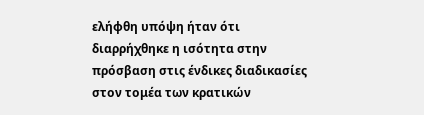ελήφθη υπόψη ήταν ότι διαρρήχθηκε η ισότητα στην πρόσβαση στις ένδικες διαδικασίες στον τομέα των κρατικών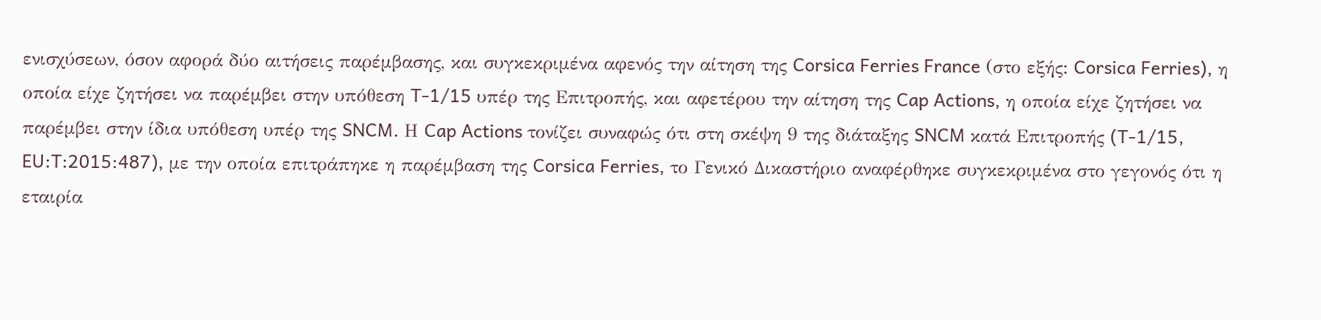ενισχύσεων, όσον αφορά δύο αιτήσεις παρέμβασης, και συγκεκριμένα αφενός την αίτηση της Corsica Ferries France (στο εξής: Corsica Ferries), η οποία είχε ζητήσει να παρέμβει στην υπόθεση T‑1/15 υπέρ της Επιτροπής, και αφετέρου την αίτηση της Cap Actions, η οποία είχε ζητήσει να παρέμβει στην ίδια υπόθεση υπέρ της SNCM. Η Cap Actions τονίζει συναφώς ότι στη σκέψη 9 της διάταξης SNCM κατά Επιτροπής (T‑1/15, EU:T:2015:487), με την οποία επιτράπηκε η παρέμβαση της Corsica Ferries, το Γενικό Δικαστήριο αναφέρθηκε συγκεκριμένα στο γεγονός ότι η εταιρία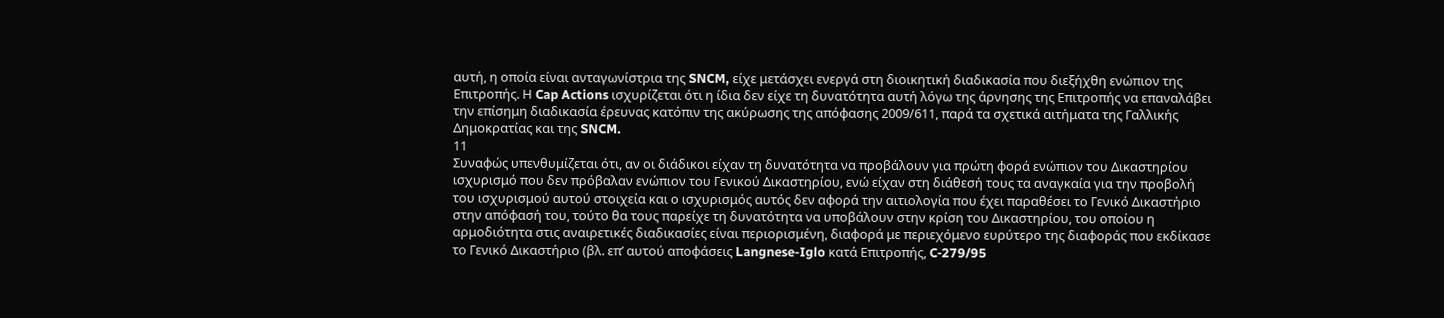αυτή, η οποία είναι ανταγωνίστρια της SNCM, είχε μετάσχει ενεργά στη διοικητική διαδικασία που διεξήχθη ενώπιον της Επιτροπής. Η Cap Actions ισχυρίζεται ότι η ίδια δεν είχε τη δυνατότητα αυτή λόγω της άρνησης της Επιτροπής να επαναλάβει την επίσημη διαδικασία έρευνας κατόπιν της ακύρωσης της απόφασης 2009/611, παρά τα σχετικά αιτήματα της Γαλλικής Δημοκρατίας και της SNCM.
11
Συναφώς υπενθυμίζεται ότι, αν οι διάδικοι είχαν τη δυνατότητα να προβάλουν για πρώτη φορά ενώπιον του Δικαστηρίου ισχυρισμό που δεν πρόβαλαν ενώπιον του Γενικού Δικαστηρίου, ενώ είχαν στη διάθεσή τους τα αναγκαία για την προβολή του ισχυρισμού αυτού στοιχεία και ο ισχυρισμός αυτός δεν αφορά την αιτιολογία που έχει παραθέσει το Γενικό Δικαστήριο στην απόφασή του, τούτο θα τους παρείχε τη δυνατότητα να υποβάλουν στην κρίση του Δικαστηρίου, του οποίου η αρμοδιότητα στις αναιρετικές διαδικασίες είναι περιορισμένη, διαφορά με περιεχόμενο ευρύτερο της διαφοράς που εκδίκασε το Γενικό Δικαστήριο (βλ. επ’ αυτού αποφάσεις Langnese-Iglo κατά Επιτροπής, C‑279/95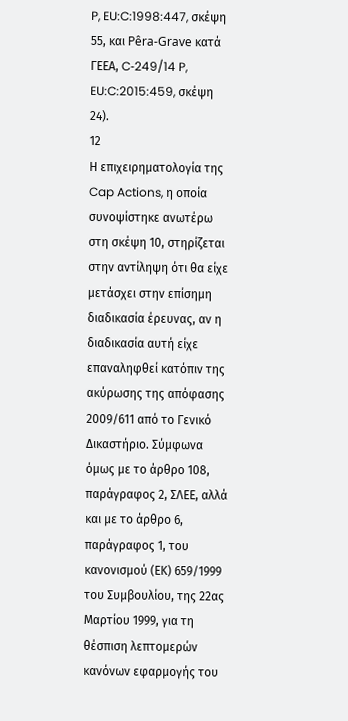P, EU:C:1998:447, σκέψη 55, και Pêra-Grave κατά ΓΕΕΑ, C‑249/14 P, EU:C:2015:459, σκέψη 24).
12
Η επιχειρηματολογία της Cap Actions, η οποία συνοψίστηκε ανωτέρω στη σκέψη 10, στηρίζεται στην αντίληψη ότι θα είχε μετάσχει στην επίσημη διαδικασία έρευνας, αν η διαδικασία αυτή είχε επαναληφθεί κατόπιν της ακύρωσης της απόφασης 2009/611 από το Γενικό Δικαστήριο. Σύμφωνα όμως με το άρθρο 108, παράγραφος 2, ΣΛΕΕ, αλλά και με το άρθρο 6, παράγραφος 1, του κανονισμού (ΕΚ) 659/1999 του Συμβουλίου, της 22ας Μαρτίου 1999, για τη θέσπιση λεπτομερών κανόνων εφαρμογής του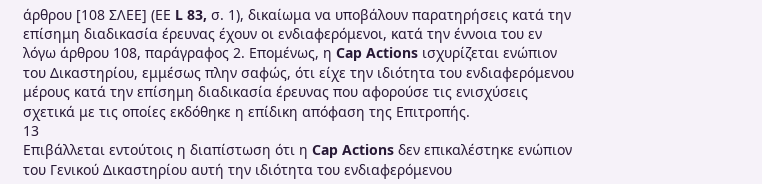άρθρου [108 ΣΛΕΕ] (ΕΕ L 83, σ. 1), δικαίωμα να υποβάλουν παρατηρήσεις κατά την επίσημη διαδικασία έρευνας έχουν οι ενδιαφερόμενοι, κατά την έννοια του εν λόγω άρθρου 108, παράγραφος 2. Επομένως, η Cap Actions ισχυρίζεται ενώπιον του Δικαστηρίου, εμμέσως πλην σαφώς, ότι είχε την ιδιότητα του ενδιαφερόμενου μέρους κατά την επίσημη διαδικασία έρευνας που αφορούσε τις ενισχύσεις σχετικά με τις οποίες εκδόθηκε η επίδικη απόφαση της Επιτροπής.
13
Επιβάλλεται εντούτοις η διαπίστωση ότι η Cap Actions δεν επικαλέστηκε ενώπιον του Γενικού Δικαστηρίου αυτή την ιδιότητα του ενδιαφερόμενου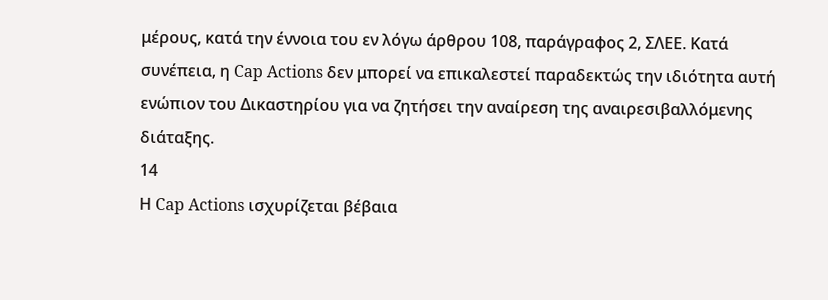μέρους, κατά την έννοια του εν λόγω άρθρου 108, παράγραφος 2, ΣΛΕΕ. Κατά συνέπεια, η Cap Actions δεν μπορεί να επικαλεστεί παραδεκτώς την ιδιότητα αυτή ενώπιον του Δικαστηρίου για να ζητήσει την αναίρεση της αναιρεσιβαλλόμενης διάταξης.
14
Η Cap Actions ισχυρίζεται βέβαια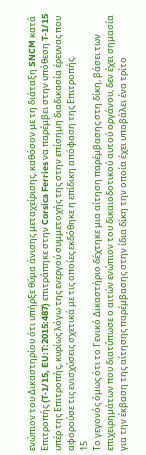ενώπιον του Δικαστηρίου ότι υπήρξε θύμα άνισης μεταχείρισης, καθόσον με τη διάταξη SNCM κατά Επιτροπής (T‑1/15, EU:T:2015:487) επιτράπηκε στην Corsica Ferries να παρέμβει στην υπόθεση T‑1/15 υπέρ της Επιτροπής, κυρίως λόγω της ενεργού συμμετοχής της στην επίσημη διαδικασία έρευνας που αφορούσε τις ενισχύσεις σχετικά με τις οποίες εκδόθηκε η επίδικη απόφαση της Επιτροπής.
15
Το γεγονός όμως ότι το Γενικό Δικαστήριο δέχτηκε μια αίτηση παρέμβασης στη δίκη, βάσει των επιχειρημάτων που διατύπωσε ο αιτών ενώπιον του δικαιοδοτικού αυτού οργάνου, δεν έχει σημασία για την έκβαση της αίτησης παρέμβασης στην ίδια δίκη την οποία έχει υποβάλει ένα τρίτο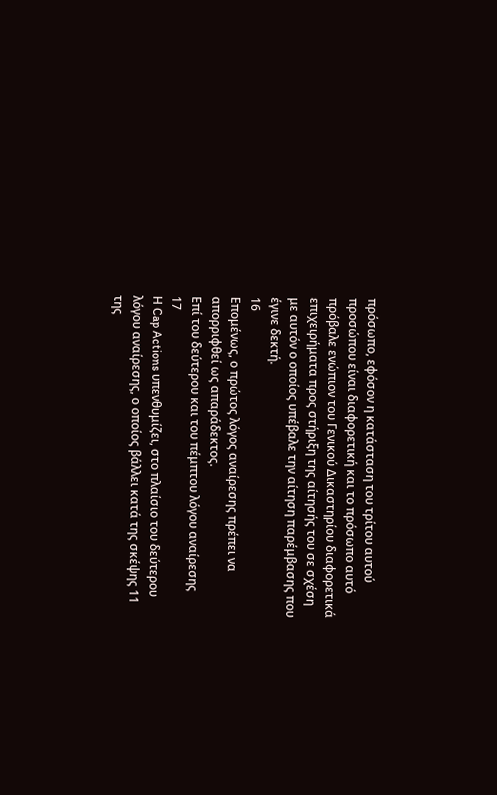πρόσωπο, εφόσον η κατάσταση του τρίτου αυτού προσώπου είναι διαφορετική και το πρόσωπο αυτό πρόβαλε ενώπιον του Γενικού Δικαστηρίου διαφορετικά επιχειρήματα προς στήριξη της αίτησής του σε σχέση με αυτόν ο οποίος υπέβαλε την αίτηση παρέμβασης που έγινε δεκτή.
16
Επομένως, ο πρώτος λόγος αναίρεσης πρέπει να απορριφθεί ως απαράδεκτος.
Επί του δεύτερου και του πέμπτου λόγου αναίρεσης
17
Η Cap Actions υπενθυμίζει, στο πλαίσιο του δεύτερου λόγου αναίρεσης, ο οποίος βάλλει κατά της σκέψης 11 της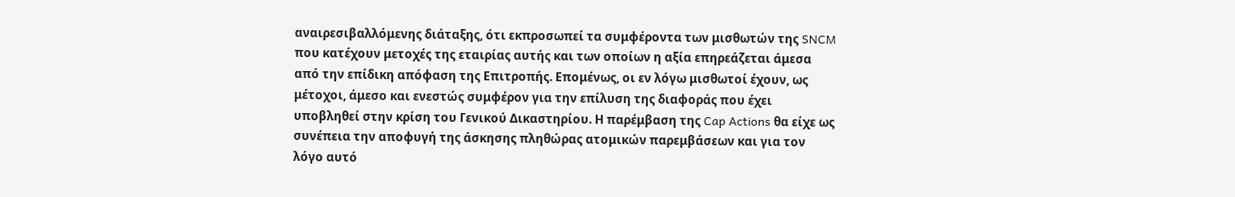αναιρεσιβαλλόμενης διάταξης, ότι εκπροσωπεί τα συμφέροντα των μισθωτών της SNCM που κατέχουν μετοχές της εταιρίας αυτής και των οποίων η αξία επηρεάζεται άμεσα από την επίδικη απόφαση της Επιτροπής. Επομένως, οι εν λόγω μισθωτοί έχουν, ως μέτοχοι, άμεσο και ενεστώς συμφέρον για την επίλυση της διαφοράς που έχει υποβληθεί στην κρίση του Γενικού Δικαστηρίου. Η παρέμβαση της Cap Actions θα είχε ως συνέπεια την αποφυγή της άσκησης πληθώρας ατομικών παρεμβάσεων και για τον λόγο αυτό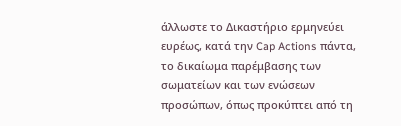άλλωστε το Δικαστήριο ερμηνεύει ευρέως, κατά την Cap Actions πάντα, το δικαίωμα παρέμβασης των σωματείων και των ενώσεων προσώπων, όπως προκύπτει από τη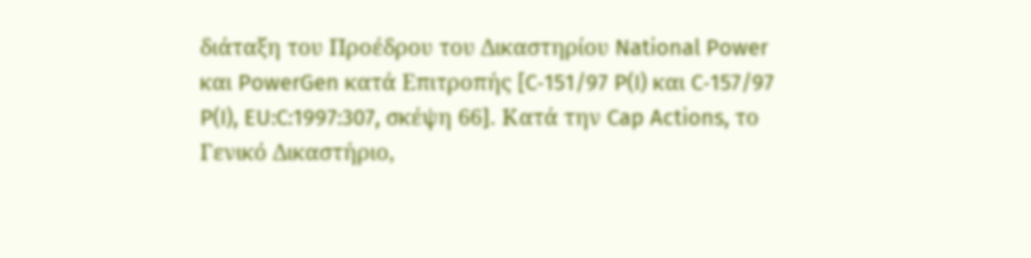διάταξη του Προέδρου του Δικαστηρίου National Power και PowerGen κατά Επιτροπής [C‑151/97 P(I) και C‑157/97 P(I), EU:C:1997:307, σκέψη 66]. Κατά την Cap Actions, το Γενικό Δικαστήριο,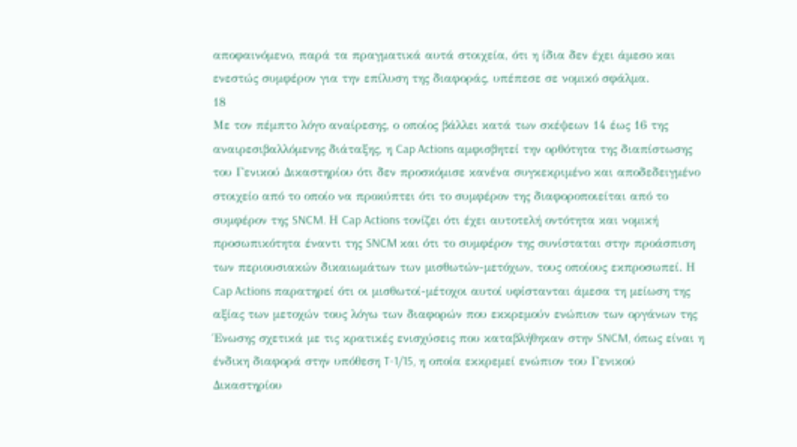αποφαινόμενο, παρά τα πραγματικά αυτά στοιχεία, ότι η ίδια δεν έχει άμεσο και ενεστώς συμφέρον για την επίλυση της διαφοράς, υπέπεσε σε νομικό σφάλμα.
18
Με τον πέμπτο λόγο αναίρεσης, ο οποίος βάλλει κατά των σκέψεων 14 έως 16 της αναιρεσιβαλλόμενης διάταξης, η Cap Actions αμφισβητεί την ορθότητα της διαπίστωσης του Γενικού Δικαστηρίου ότι δεν προσκόμισε κανένα συγκεκριμένο και αποδεδειγμένο στοιχείο από το οποίο να προκύπτει ότι το συμφέρον της διαφοροποιείται από το συμφέρον της SNCM. Η Cap Actions τονίζει ότι έχει αυτοτελή οντότητα και νομική προσωπικότητα έναντι της SNCM και ότι το συμφέρον της συνίσταται στην προάσπιση των περιουσιακών δικαιωμάτων των μισθωτών-μετόχων, τους οποίους εκπροσωπεί. Η Cap Actions παρατηρεί ότι οι μισθωτοί-μέτοχοι αυτοί υφίστανται άμεσα τη μείωση της αξίας των μετοχών τους λόγω των διαφορών που εκκρεμούν ενώπιον των οργάνων της Ένωσης σχετικά με τις κρατικές ενισχύσεις που καταβλήθηκαν στην SNCM, όπως είναι η ένδικη διαφορά στην υπόθεση T‑1/15, η οποία εκκρεμεί ενώπιον του Γενικού Δικαστηρίου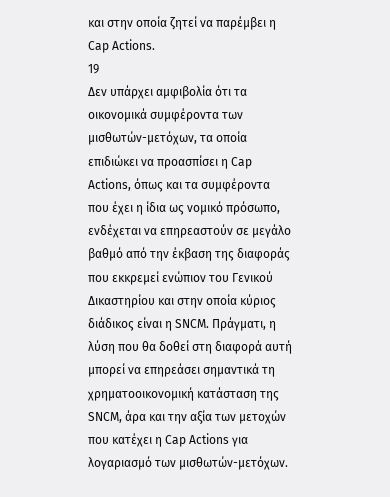και στην οποία ζητεί να παρέμβει η Cap Actions.
19
Δεν υπάρχει αμφιβολία ότι τα οικονομικά συμφέροντα των μισθωτών-μετόχων, τα οποία επιδιώκει να προασπίσει η Cap Actions, όπως και τα συμφέροντα που έχει η ίδια ως νομικό πρόσωπο, ενδέχεται να επηρεαστούν σε μεγάλο βαθμό από την έκβαση της διαφοράς που εκκρεμεί ενώπιον του Γενικού Δικαστηρίου και στην οποία κύριος διάδικος είναι η SNCM. Πράγματι, η λύση που θα δοθεί στη διαφορά αυτή μπορεί να επηρεάσει σημαντικά τη χρηματοοικονομική κατάσταση της SNCM, άρα και την αξία των μετοχών που κατέχει η Cap Actions για λογαριασμό των μισθωτών-μετόχων.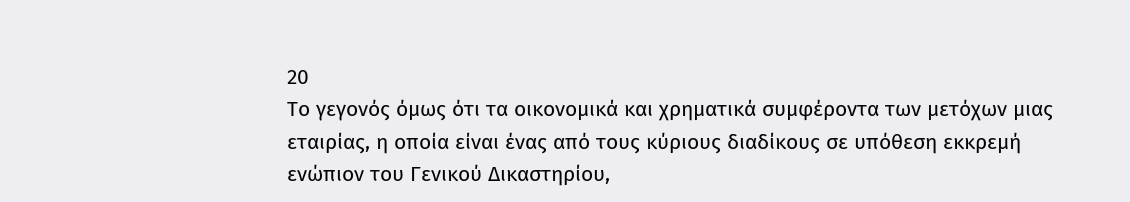20
Το γεγονός όμως ότι τα οικονομικά και χρηματικά συμφέροντα των μετόχων μιας εταιρίας, η οποία είναι ένας από τους κύριους διαδίκους σε υπόθεση εκκρεμή ενώπιον του Γενικού Δικαστηρίου,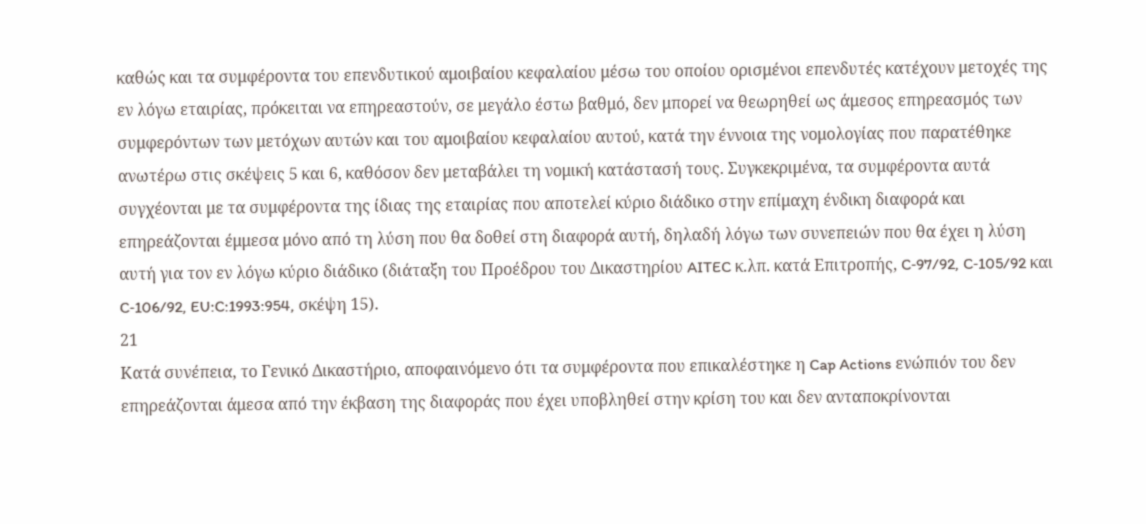καθώς και τα συμφέροντα του επενδυτικού αμοιβαίου κεφαλαίου μέσω του οποίου ορισμένοι επενδυτές κατέχουν μετοχές της εν λόγω εταιρίας, πρόκειται να επηρεαστούν, σε μεγάλο έστω βαθμό, δεν μπορεί να θεωρηθεί ως άμεσος επηρεασμός των συμφερόντων των μετόχων αυτών και του αμοιβαίου κεφαλαίου αυτού, κατά την έννοια της νομολογίας που παρατέθηκε ανωτέρω στις σκέψεις 5 και 6, καθόσον δεν μεταβάλει τη νομική κατάστασή τους. Συγκεκριμένα, τα συμφέροντα αυτά συγχέονται με τα συμφέροντα της ίδιας της εταιρίας που αποτελεί κύριο διάδικο στην επίμαχη ένδικη διαφορά και επηρεάζονται έμμεσα μόνο από τη λύση που θα δοθεί στη διαφορά αυτή, δηλαδή λόγω των συνεπειών που θα έχει η λύση αυτή για τον εν λόγω κύριο διάδικο (διάταξη του Προέδρου του Δικαστηρίου AITEC κ.λπ. κατά Επιτροπής, C‑97/92, C‑105/92 και C‑106/92, EU:C:1993:954, σκέψη 15).
21
Κατά συνέπεια, το Γενικό Δικαστήριο, αποφαινόμενο ότι τα συμφέροντα που επικαλέστηκε η Cap Actions ενώπιόν του δεν επηρεάζονται άμεσα από την έκβαση της διαφοράς που έχει υποβληθεί στην κρίση του και δεν ανταποκρίνονται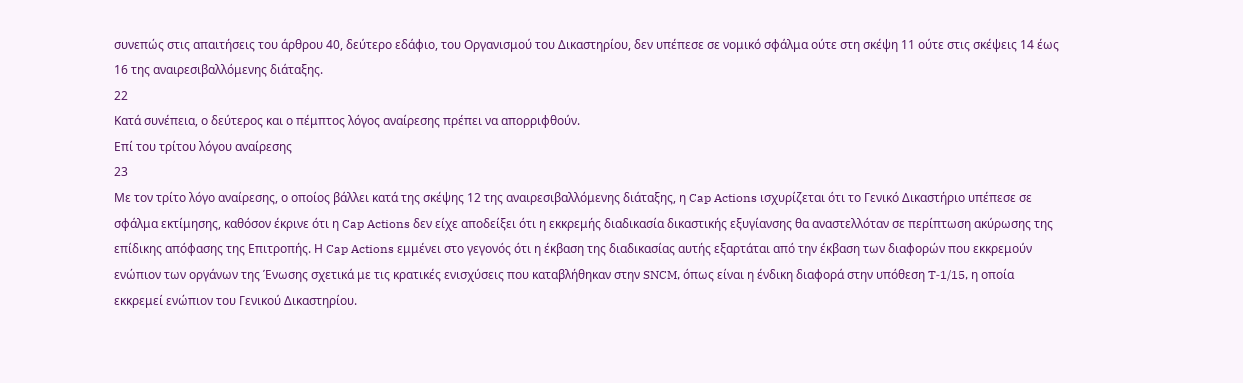συνεπώς στις απαιτήσεις του άρθρου 40, δεύτερο εδάφιο, του Οργανισμού του Δικαστηρίου, δεν υπέπεσε σε νομικό σφάλμα ούτε στη σκέψη 11 ούτε στις σκέψεις 14 έως 16 της αναιρεσιβαλλόμενης διάταξης.
22
Κατά συνέπεια, ο δεύτερος και ο πέμπτος λόγος αναίρεσης πρέπει να απορριφθούν.
Επί του τρίτου λόγου αναίρεσης
23
Με τον τρίτο λόγο αναίρεσης, ο οποίος βάλλει κατά της σκέψης 12 της αναιρεσιβαλλόμενης διάταξης, η Cap Actions ισχυρίζεται ότι το Γενικό Δικαστήριο υπέπεσε σε σφάλμα εκτίμησης, καθόσον έκρινε ότι η Cap Actions δεν είχε αποδείξει ότι η εκκρεμής διαδικασία δικαστικής εξυγίανσης θα αναστελλόταν σε περίπτωση ακύρωσης της επίδικης απόφασης της Επιτροπής. Η Cap Actions εμμένει στο γεγονός ότι η έκβαση της διαδικασίας αυτής εξαρτάται από την έκβαση των διαφορών που εκκρεμούν ενώπιον των οργάνων της Ένωσης σχετικά με τις κρατικές ενισχύσεις που καταβλήθηκαν στην SNCM, όπως είναι η ένδικη διαφορά στην υπόθεση T‑1/15, η οποία εκκρεμεί ενώπιον του Γενικού Δικαστηρίου.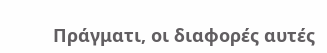Πράγματι, οι διαφορές αυτές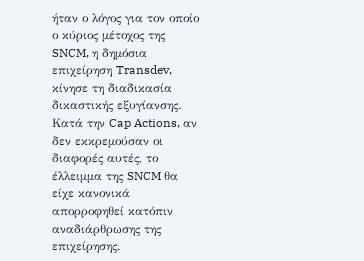ήταν ο λόγος για τον οποίο ο κύριος μέτοχος της SNCM, η δημόσια επιχείρηση Transdev, κίνησε τη διαδικασία δικαστικής εξυγίανσης. Κατά την Cap Actions, αν δεν εκκρεμούσαν οι διαφορές αυτές, το έλλειμμα της SNCM θα είχε κανονικά απορροφηθεί κατόπιν αναδιάρθρωσης της επιχείρησης.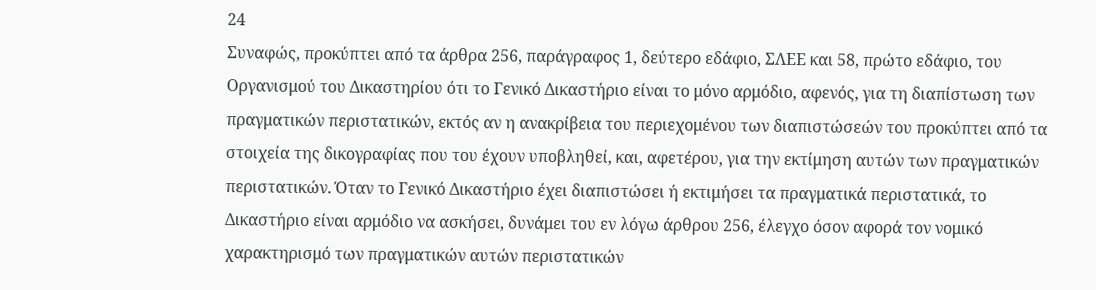24
Συναφώς, προκύπτει από τα άρθρα 256, παράγραφος 1, δεύτερο εδάφιο, ΣΛΕΕ και 58, πρώτο εδάφιο, του Οργανισμού του Δικαστηρίου ότι το Γενικό Δικαστήριο είναι το μόνο αρμόδιο, αφενός, για τη διαπίστωση των πραγματικών περιστατικών, εκτός αν η ανακρίβεια του περιεχομένου των διαπιστώσεών του προκύπτει από τα στοιχεία της δικογραφίας που του έχουν υποβληθεί, και, αφετέρου, για την εκτίμηση αυτών των πραγματικών περιστατικών. Όταν το Γενικό Δικαστήριο έχει διαπιστώσει ή εκτιμήσει τα πραγματικά περιστατικά, το Δικαστήριο είναι αρμόδιο να ασκήσει, δυνάμει του εν λόγω άρθρου 256, έλεγχο όσον αφορά τον νομικό χαρακτηρισμό των πραγματικών αυτών περιστατικών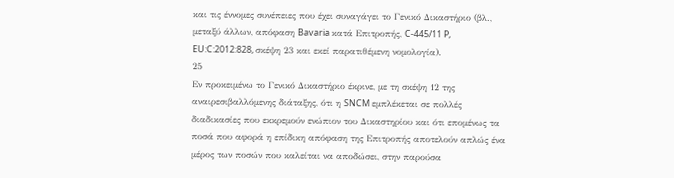και τις έννομες συνέπειες που έχει συναγάγει το Γενικό Δικαστήριο (βλ., μεταξύ άλλων, απόφαση Bavaria κατά Επιτροπής, C‑445/11 P, EU:C:2012:828, σκέψη 23 και εκεί παρατιθέμενη νομολογία).
25
Εν προκειμένω το Γενικό Δικαστήριο έκρινε, με τη σκέψη 12 της αναιρεσιβαλλόμενης διάταξης, ότι η SNCM εμπλέκεται σε πολλές διαδικασίες που εκκρεμούν ενώπιον του Δικαστηρίου και ότι επομένως τα ποσά που αφορά η επίδικη απόφαση της Επιτροπής αποτελούν απλώς ένα μέρος των ποσών που καλείται να αποδώσει, στην παρούσα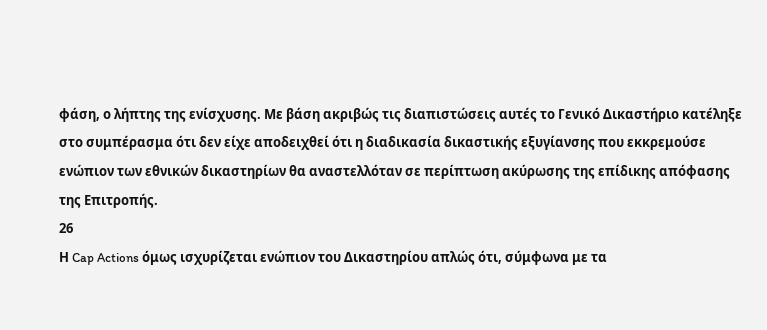φάση, ο λήπτης της ενίσχυσης. Με βάση ακριβώς τις διαπιστώσεις αυτές το Γενικό Δικαστήριο κατέληξε στο συμπέρασμα ότι δεν είχε αποδειχθεί ότι η διαδικασία δικαστικής εξυγίανσης που εκκρεμούσε ενώπιον των εθνικών δικαστηρίων θα αναστελλόταν σε περίπτωση ακύρωσης της επίδικης απόφασης της Επιτροπής.
26
Η Cap Actions όμως ισχυρίζεται ενώπιον του Δικαστηρίου απλώς ότι, σύμφωνα με τα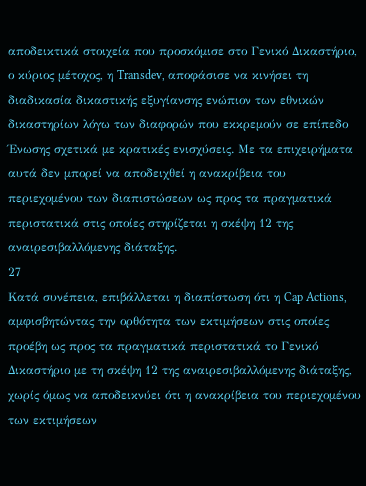αποδεικτικά στοιχεία που προσκόμισε στο Γενικό Δικαστήριο, ο κύριος μέτοχος, η Transdev, αποφάσισε να κινήσει τη διαδικασία δικαστικής εξυγίανσης ενώπιον των εθνικών δικαστηρίων λόγω των διαφορών που εκκρεμούν σε επίπεδο Ένωσης σχετικά με κρατικές ενισχύσεις. Με τα επιχειρήματα αυτά δεν μπορεί να αποδειχθεί η ανακρίβεια του περιεχομένου των διαπιστώσεων ως προς τα πραγματικά περιστατικά στις οποίες στηρίζεται η σκέψη 12 της αναιρεσιβαλλόμενης διάταξης.
27
Κατά συνέπεια, επιβάλλεται η διαπίστωση ότι η Cap Actions, αμφισβητώντας την ορθότητα των εκτιμήσεων στις οποίες προέβη ως προς τα πραγματικά περιστατικά το Γενικό Δικαστήριο με τη σκέψη 12 της αναιρεσιβαλλόμενης διάταξης, χωρίς όμως να αποδεικνύει ότι η ανακρίβεια του περιεχομένου των εκτιμήσεων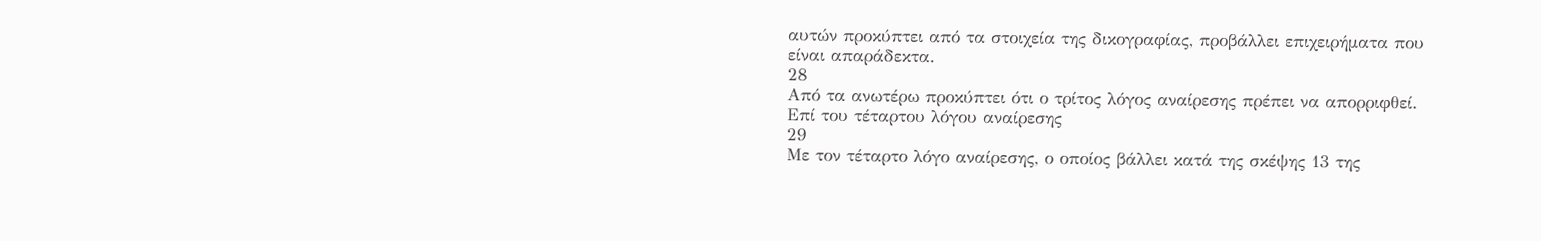αυτών προκύπτει από τα στοιχεία της δικογραφίας, προβάλλει επιχειρήματα που είναι απαράδεκτα.
28
Από τα ανωτέρω προκύπτει ότι ο τρίτος λόγος αναίρεσης πρέπει να απορριφθεί.
Επί του τέταρτου λόγου αναίρεσης
29
Με τον τέταρτο λόγο αναίρεσης, ο οποίος βάλλει κατά της σκέψης 13 της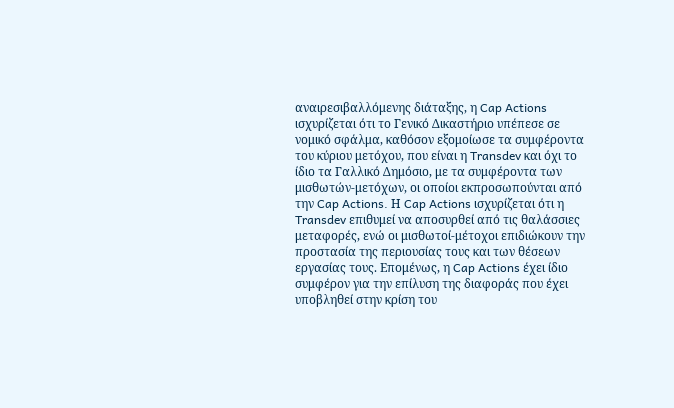αναιρεσιβαλλόμενης διάταξης, η Cap Actions ισχυρίζεται ότι το Γενικό Δικαστήριο υπέπεσε σε νομικό σφάλμα, καθόσον εξομοίωσε τα συμφέροντα του κύριου μετόχου, που είναι η Transdev και όχι το ίδιο τα Γαλλικό Δημόσιο, με τα συμφέροντα των μισθωτών-μετόχων, οι οποίοι εκπροσωπούνται από την Cap Actions. Η Cap Actions ισχυρίζεται ότι η Transdev επιθυμεί να αποσυρθεί από τις θαλάσσιες μεταφορές, ενώ οι μισθωτοί-μέτοχοι επιδιώκουν την προστασία της περιουσίας τους και των θέσεων εργασίας τους. Επομένως, η Cap Actions έχει ίδιο συμφέρον για την επίλυση της διαφοράς που έχει υποβληθεί στην κρίση του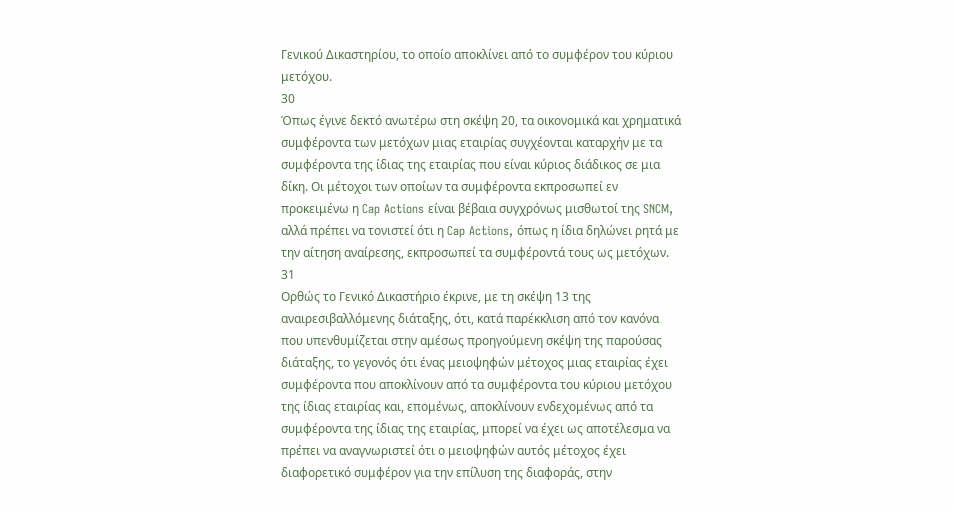Γενικού Δικαστηρίου, το οποίο αποκλίνει από το συμφέρον του κύριου μετόχου.
30
Όπως έγινε δεκτό ανωτέρω στη σκέψη 20, τα οικονομικά και χρηματικά συμφέροντα των μετόχων μιας εταιρίας συγχέονται καταρχήν με τα συμφέροντα της ίδιας της εταιρίας που είναι κύριος διάδικος σε μια δίκη. Οι μέτοχοι των οποίων τα συμφέροντα εκπροσωπεί εν προκειμένω η Cap Actions είναι βέβαια συγχρόνως μισθωτοί της SNCM, αλλά πρέπει να τονιστεί ότι η Cap Actions, όπως η ίδια δηλώνει ρητά με την αίτηση αναίρεσης, εκπροσωπεί τα συμφέροντά τους ως μετόχων.
31
Ορθώς το Γενικό Δικαστήριο έκρινε, με τη σκέψη 13 της αναιρεσιβαλλόμενης διάταξης, ότι, κατά παρέκκλιση από τον κανόνα που υπενθυμίζεται στην αμέσως προηγούμενη σκέψη της παρούσας διάταξης, το γεγονός ότι ένας μειοψηφών μέτοχος μιας εταιρίας έχει συμφέροντα που αποκλίνουν από τα συμφέροντα του κύριου μετόχου της ίδιας εταιρίας και, επομένως, αποκλίνουν ενδεχομένως από τα συμφέροντα της ίδιας της εταιρίας, μπορεί να έχει ως αποτέλεσμα να πρέπει να αναγνωριστεί ότι ο μειοψηφών αυτός μέτοχος έχει διαφορετικό συμφέρον για την επίλυση της διαφοράς, στην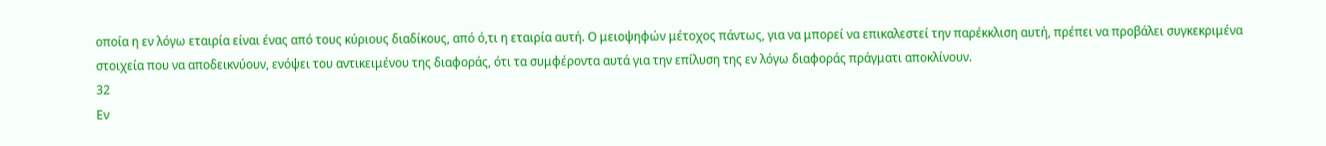οποία η εν λόγω εταιρία είναι ένας από τους κύριους διαδίκους, από ό,τι η εταιρία αυτή. Ο μειοψηφών μέτοχος πάντως, για να μπορεί να επικαλεστεί την παρέκκλιση αυτή, πρέπει να προβάλει συγκεκριμένα στοιχεία που να αποδεικνύουν, ενόψει του αντικειμένου της διαφοράς, ότι τα συμφέροντα αυτά για την επίλυση της εν λόγω διαφοράς πράγματι αποκλίνουν.
32
Εν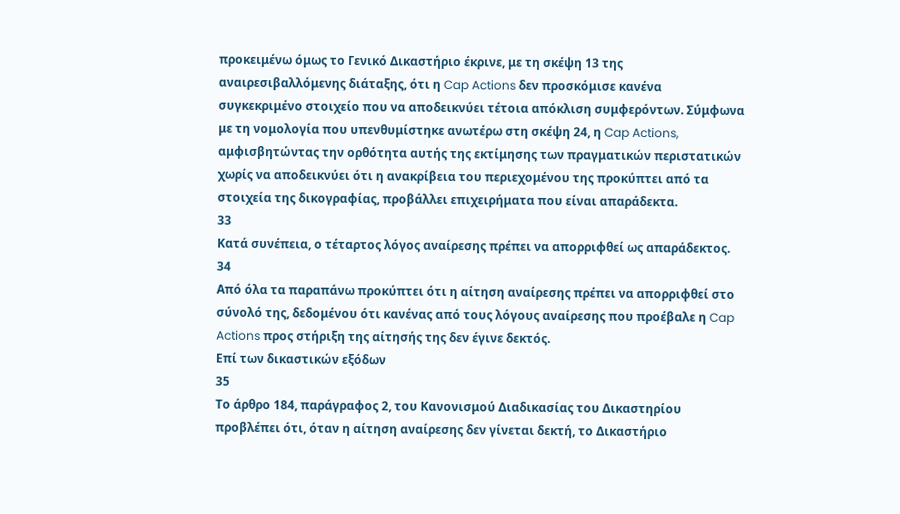προκειμένω όμως το Γενικό Δικαστήριο έκρινε, με τη σκέψη 13 της αναιρεσιβαλλόμενης διάταξης, ότι η Cap Actions δεν προσκόμισε κανένα συγκεκριμένο στοιχείο που να αποδεικνύει τέτοια απόκλιση συμφερόντων. Σύμφωνα με τη νομολογία που υπενθυμίστηκε ανωτέρω στη σκέψη 24, η Cap Actions, αμφισβητώντας την ορθότητα αυτής της εκτίμησης των πραγματικών περιστατικών χωρίς να αποδεικνύει ότι η ανακρίβεια του περιεχομένου της προκύπτει από τα στοιχεία της δικογραφίας, προβάλλει επιχειρήματα που είναι απαράδεκτα.
33
Κατά συνέπεια, ο τέταρτος λόγος αναίρεσης πρέπει να απορριφθεί ως απαράδεκτος.
34
Από όλα τα παραπάνω προκύπτει ότι η αίτηση αναίρεσης πρέπει να απορριφθεί στο σύνολό της, δεδομένου ότι κανένας από τους λόγους αναίρεσης που προέβαλε η Cap Actions προς στήριξη της αίτησής της δεν έγινε δεκτός.
Επί των δικαστικών εξόδων
35
Το άρθρο 184, παράγραφος 2, του Κανονισμού Διαδικασίας του Δικαστηρίου προβλέπει ότι, όταν η αίτηση αναίρεσης δεν γίνεται δεκτή, το Δικαστήριο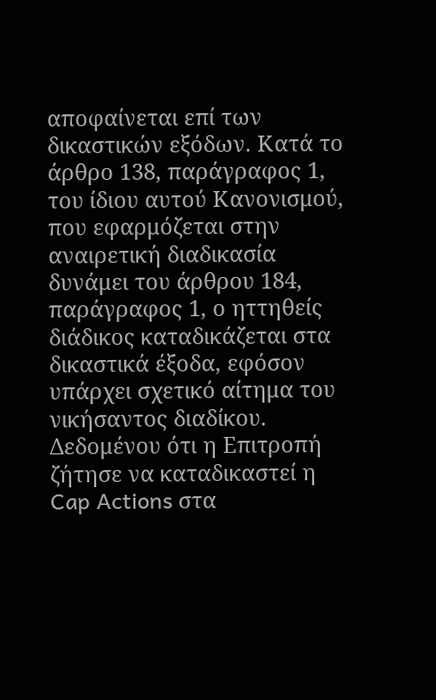αποφαίνεται επί των δικαστικών εξόδων. Κατά το άρθρο 138, παράγραφος 1, του ίδιου αυτού Κανονισμού, που εφαρμόζεται στην αναιρετική διαδικασία δυνάμει του άρθρου 184, παράγραφος 1, ο ηττηθείς διάδικος καταδικάζεται στα δικαστικά έξοδα, εφόσον υπάρχει σχετικό αίτημα του νικήσαντος διαδίκου. Δεδομένου ότι η Επιτροπή ζήτησε να καταδικαστεί η Cap Actions στα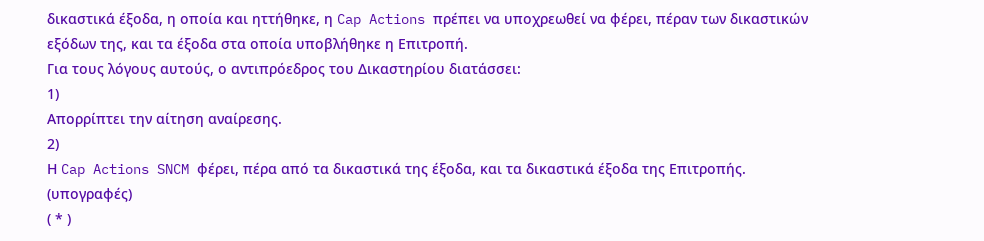δικαστικά έξοδα, η οποία και ηττήθηκε, η Cap Actions πρέπει να υποχρεωθεί να φέρει, πέραν των δικαστικών εξόδων της, και τα έξοδα στα οποία υποβλήθηκε η Επιτροπή.
Για τους λόγους αυτούς, ο αντιπρόεδρος του Δικαστηρίου διατάσσει:
1)
Απορρίπτει την αίτηση αναίρεσης.
2)
Η Cap Actions SNCM φέρει, πέρα από τα δικαστικά της έξοδα, και τα δικαστικά έξοδα της Επιτροπής.
(υπογραφές)
( * )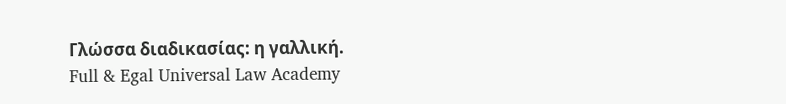Γλώσσα διαδικασίας: η γαλλική.
Full & Egal Universal Law Academy